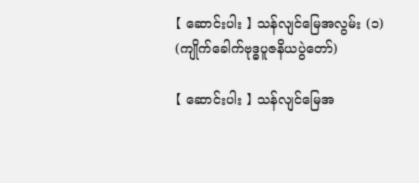【 ဆောင်းပါး 】 သန်လျင်မြေအလွမ်း (၁) (ကျိုက်ခေါက်ဗုဒ္ဓပူဇနိယပွဲတော်)

【 ဆောင်းပါး 】 သန်လျင်မြေအ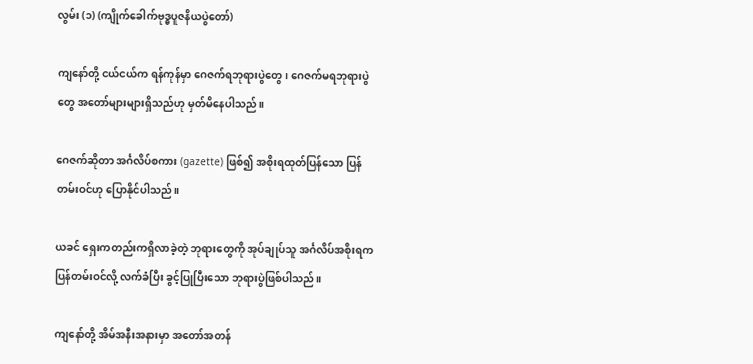လွမ်း (၁) (ကျိုက်ခေါက်ဗုဒ္ဓပူဇနိယပွဲတော်)

ကျနော်တို့ ငယ်ငယ်က ရန်ကုန်မှာ ဂေဇက်ရဘုရားပွဲတွေ၊ ဂေဇက်မရဘုရားပွဲတွေ အတော်များများရှိသည်ဟု မှတ်မိနေပါသည်။

ဂေဇက်ဆိုတာ အင်္ဂလိပ်စကား (gazette) ဖြစ်၍ အစိုးရထုတ်ပြန်သော ပြန်တမ်းဝင်ဟု ပြောနိုင်ပါသည်။

ယခင် ရှေးကတည်းကရှိလာခဲ့တဲ့ ဘုရားတွေကို အုပ်ချုပ်သူ အင်္ဂလိပ်အစိုးရက ပြန်တမ်းဝင်လို့ လက်ခံပြီး ခွင့်ပြုပြီးသော ဘုရားပွဲဖြစ်ပါသည်။

ကျနော်တို့ အိမ်အနီးအနားမှာ အတော်အတန်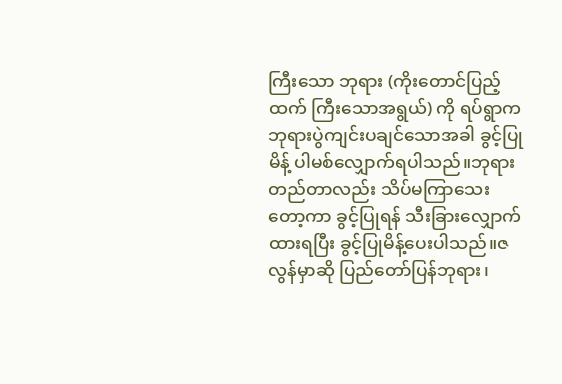ကြီးသော ဘုရား (ကိုးတောင်ပြည့်ထက် ကြီးသောအရွယ်) ကို ရပ်ရွာက ဘုရားပွဲကျင်းပချင်သောအခါ ခွင့်ပြုမိန့် ပါမစ်လျှောက်ရပါသည်။ဘုရားတည်တာလည်း သိပ်မကြာသေးတော့ကာ ခွင့်ပြုရန် သီးခြားလျှောက်ထားရပြီး ခွင့်ပြုမိန့်ပေးပါသည်။ဇလွန်မှာဆို ပြည်တော်ပြန်ဘုရား၊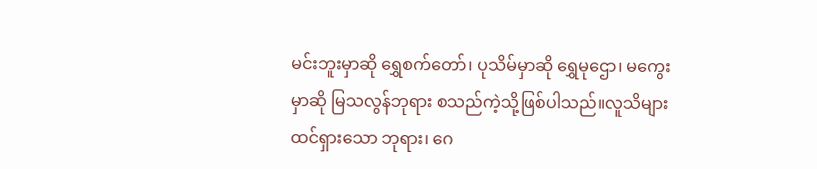မင်းဘူးမှာဆို ရွှေစက်တော်၊ ပုသိမ်မှာဆို ရွှေမုဌော၊ မကွေးမှာဆို မြသလွန်ဘုရား စသည်ကဲ့သို့ဖြစ်ပါသည်။လူသိများထင်ရှားသော ဘုရား၊ ဂေ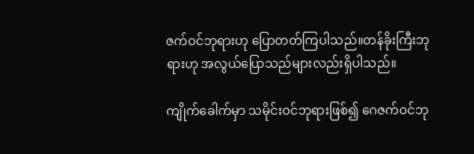ဇက်ဝင်ဘုရားဟု ပြောတတ်ကြပါသည်။တန်ခိုးကြီးဘုရားဟု အလွယ်ပြောသည်များလည်းရှိပါသည်။

ကျိုက်ခေါက်မှာ သမိုင်းဝင်ဘုရားဖြစ်၍ ဂေဇက်ဝင်ဘု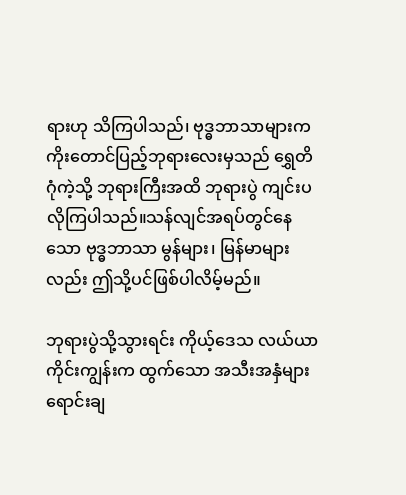ရားဟု သိကြပါသည်၊ ဗုဒ္ဓဘာသာများက ကိုးတောင်ပြည့်ဘုရားလေးမှသည် ရွှေတိဂုံကဲ့သို့ ဘုရားကြီးအထိ ဘုရားပွဲ ကျင်းပလိုကြပါသည်။သန်လျင်အရပ်တွင်နေသော ဗုဒ္ဓဘာသာ မွန်များ၊ မြန်မာများလည်း ဤသို့ပင်ဖြစ်ပါလိမ့်မည်။

ဘုရားပွဲသို့သွားရင်း ကိုယ့်ဒေသ လယ်ယာကိုင်းကျွန်းက ထွက်သော အသီးအနှံများ ရောင်းချ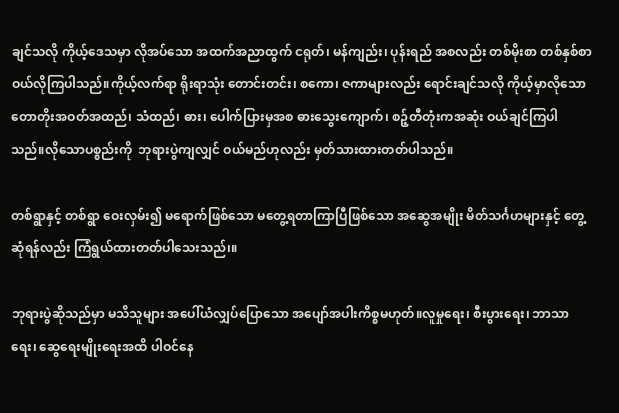ချင်သလို ကိုယ့်ဒေသမှာ လိုအပ်သော အထက်အညာထွက် ငရုတ်၊ မန်ကျည်း၊ ပုန်းရည် အစလည်း တစ်မိုးစာ တစ်နှစ်စာ ဝယ်လိုကြပါသည်။ကိုယ့်လက်ရာ ရိုးရာသုံး တောင်းတင်း၊ စကော၊ ဇကာများလည်း ရောင်းချင်သလို ကိုယ့်မှာလိုသော တောတိုးအဝတ်အထည်၊ သံထည်၊ ဓား၊ ပေါက်ပြားမှအစ ဓားသွေးကျောက်၊ စဉ့်တီတုံးကအဆုံး ဝယ်ချင်ကြပါသည်။လိုသောပစ္စည်းကို  ဘုရားပွဲကျလျှင် ဝယ်မည်ဟုလည်း မှတ်သားထားတတ်ပါသည်။

တစ်ရွာနှင့် တစ်ရွာ ဝေးလှမ်း၍ မရောက်ဖြစ်သော မတွေ့ရတာကြာပြီဖြစ်သော အဆွေအမျိုး မိတ်သင်္ဂဟများနှင့် တွေ့ဆုံရန်လည်း ကြံရွယ်ထားတတ်ပါသေးသည်၊။

ဘုရားပွဲဆိုသည်မှာ မသိသူများ အပေါ်ယံလျှပ်ပြောသော အပျော်အပါးကိစ္စမဟုတ်။လူမှုရေး၊ စီးပွားရေး၊ ဘာသာရေး၊ ဆွေရေးမျိုးရေးအထိ ပါဝင်နေ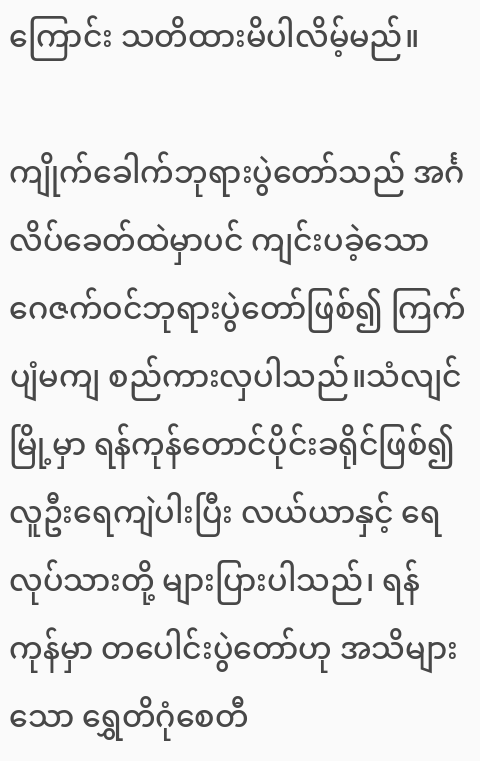ကြောင်း သတိထားမိပါလိမ့်မည်။

ကျိုက်ခေါက်ဘုရားပွဲတော်သည် အင်္ဂလိပ်ခေတ်ထဲမှာပင် ကျင်းပခဲ့သော ဂေဇက်ဝင်ဘုရားပွဲတော်ဖြစ်၍ ကြက်ပျံမကျ စည်ကားလှပါသည်။သံလျင်မြို့မှာ ရန်ကုန်တောင်ပိုင်းခရိုင်ဖြစ်၍ လူဦးရေကျဲပါးပြီး လယ်ယာနှင့် ရေလုပ်သားတို့ များပြားပါသည်၊ ရန်ကုန်မှာ တပေါင်းပွဲတော်ဟု အသိများသော ရွှေတိဂုံစေတီ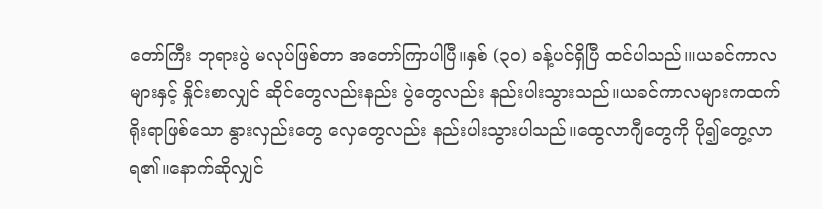တော်ကြီး ဘုရားပွဲ မလုပ်ဖြစ်တာ အတော်ကြာပါပြီ။နှစ် (၃၀) ခန့်ပင်ရှိပြီ ထင်ပါသည်၊။ယခင်ကာလများနှင့် နှိုင်းစာလျှင် ဆိုင်တွေလည်းနည်း ပွဲတွေလည်း နည်းပါးသွားသည်။ယခင်ကာလများကထက် ရိုးရာဖြစ်သော နွားလှည်းတွေ လှေတွေလည်း နည်းပါးသွားပါသည်။ထွေလာဂျီတွေကို ပို၍တွေ့လာရ၏။နောက်ဆိုလျှင်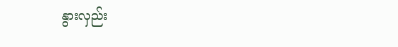နွားလှည်း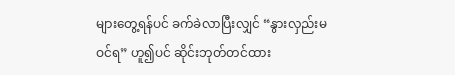များတွေ့ရန်ပင် ခက်ခဲလာပြီးလျှင် “နွားလှည်းမဝင်ရ” ဟူ၍ပင် ဆိုင်းဘုတ်တင်ထား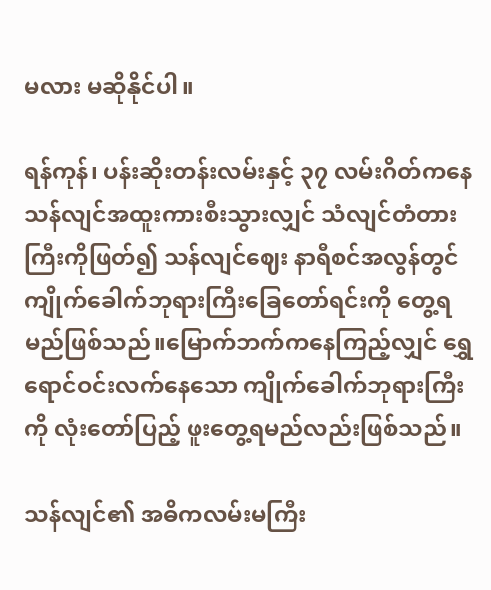မလား မဆိုနိုင်ပါ။

ရန်ကုန်၊ ပန်းဆိုးတန်းလမ်းနှင့် ၃၇ လမ်းဂိတ်ကနေ သန်လျင်အထူးကားစီးသွားလျှင် သံလျင်တံတားကြီးကိုဖြတ်၍ သန်လျင်ဈေး နာရီစင်အလွန်တွင် ကျိုက်ခေါက်ဘုရားကြီးခြေတော်ရင်းကို တွေ့ရမည်ဖြစ်သည်။မြောက်ဘက်ကနေကြည့်လျှင် ရွှေရောင်ဝင်းလက်နေသော ကျိုက်ခေါက်ဘုရားကြီးကို လုံးတော်ပြည့် ဖူးတွေ့ရမည်လည်းဖြစ်သည်။

သန်လျင်၏ အဓိကလမ်းမကြီး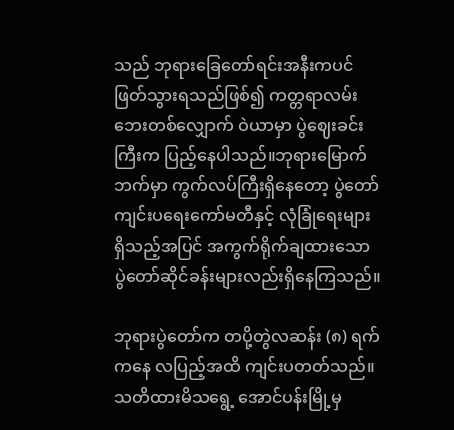သည် ဘုရားခြေတော်ရင်းအနီးကပင် ဖြတ်သွားရသည်ဖြစ်၍ ကတ္တရာလမ်းဘေးတစ်လျှောက် ဝဲယာမှာ ပွဲဈေးခင်းကြီးက ပြည့်နေပါသည်။ဘုရားမြောက်ဘက်မှာ ကွက်လပ်ကြီးရှိနေတော့ ပွဲတော်ကျင်းပရေးကော်မတီနှင့် လုံခြုံရေးများရှိသည့်အပြင် အကွက်ရိုက်ချထားသော ပွဲတော်ဆိုင်ခန်းများလည်းရှိနေကြသည်။

ဘုရားပွဲတော်က တပို့တွဲလဆန်း (၈) ရက်ကနေ လပြည့်အထိ ကျင်းပတတ်သည်။သတိထားမိသရွေ့ အောင်ပန်းမြို့မှ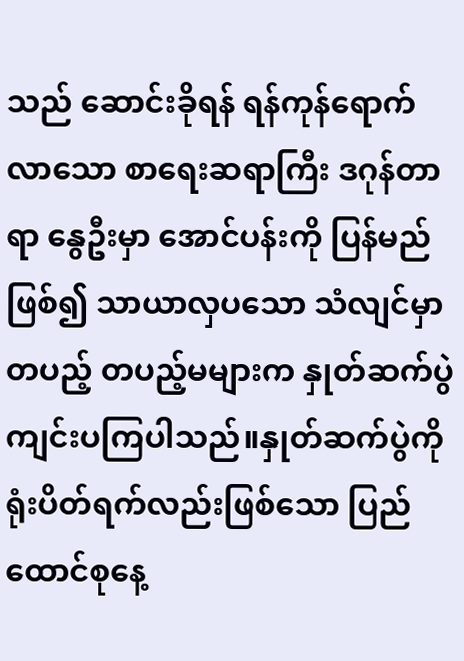သည် ဆောင်းခိုရန် ရန်ကုန်ရောက်လာသော စာရေးဆရာကြီး ဒဂုန်တာရာ နွေဦးမှာ အောင်ပန်းကို ပြန်မည်ဖြစ်၍ သာယာလှပသော သံလျင်မှာ တပည့် တပည့်မများက နှုတ်ဆက်ပွဲ ကျင်းပကြပါသည်။နှုတ်ဆက်ပွဲကို ရုံးပိတ်ရက်လည်းဖြစ်သော ပြည်ထောင်စုနေ့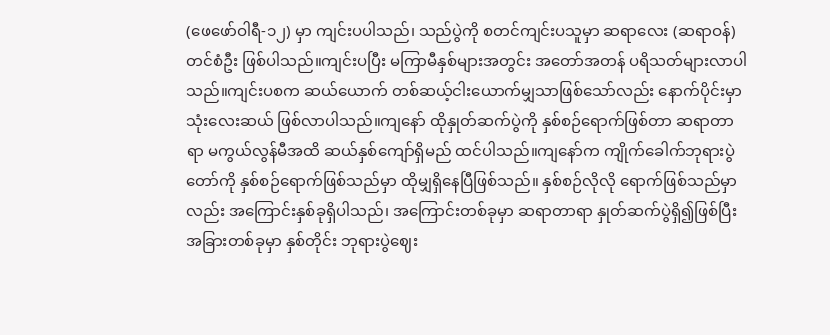(ဖေဖော်ဝါရီ-၁၂) မှာ ကျင်းပပါသည်၊ သည်ပွဲကို စတင်ကျင်းပသူမှာ ဆရာလေး (ဆရာဝန်) တင်စံဦး ဖြစ်ပါသည်။ကျင်းပပြီး မကြာမီနှစ်များအတွင်း အတော်အတန် ပရိသတ်များလာပါသည်။ကျင်းပစက ဆယ်ယောက် တစ်ဆယ့်ငါးယောက်မျှသာဖြစ်သော်လည်း နောက်ပိုင်းမှာ သုံးလေးဆယ် ဖြစ်လာပါသည်။ကျနော် ထိုနှုတ်ဆက်ပွဲကို နှစ်စဉ်ရောက်ဖြစ်တာ ဆရာတာရာ မကွယ်လွန်မီအထိ ဆယ်နှစ်ကျော်ရှိမည် ထင်ပါသည်။ကျနော်က ကျိုက်ခေါက်ဘုရားပွဲတော်ကို နှစ်စဉ်ရောက်ဖြစ်သည်မှာ ထိုမျှရှိနေပြီဖြစ်သည်။ နှစ်စဉ်လိုလို ရောက်ဖြစ်သည်မှာလည်း အကြောင်းနှစ်ခုရှိပါသည်၊ အကြောင်းတစ်ခုမှာ ဆရာတာရာ နှုတ်ဆက်ပွဲရှိ၍ဖြစ်ပြီး အခြားတစ်ခုမှာ နှစ်တိုင်း ဘုရားပွဲဈေး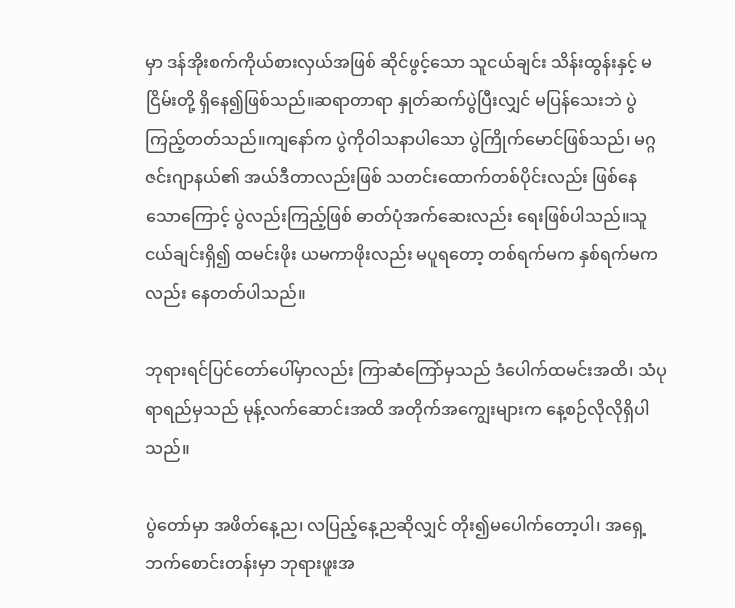မှာ ဒန်အိုးစက်ကိုယ်စားလှယ်အဖြစ် ဆိုင်ဖွင့်သော သူငယ်ချင်း သိန်းထွန်းနှင့် မငြိမ်းတို့ ရှိနေ၍ဖြစ်သည်။ဆရာတာရာ နှုတ်ဆက်ပွဲပြီးလျှင် မပြန်သေးဘဲ ပွဲကြည့်တတ်သည်။ကျနော်က ပွဲကိုဝါသနာပါသော ပွဲကြိုက်မောင်ဖြစ်သည်၊ မဂ္ဂဇင်းဂျာနယ်၏ အယ်ဒီတာလည်းဖြစ် သတင်းထောက်တစ်ပိုင်းလည်း ဖြစ်နေသောကြောင့် ပွဲလည်းကြည့်ဖြစ် ဓာတ်ပုံအက်ဆေးလည်း ရေးဖြစ်ပါသည်။သူငယ်ချင်းရှိ၍ ထမင်းဖိုး ယမကာဖိုးလည်း မပူရတော့ တစ်ရက်မက နှစ်ရက်မကလည်း နေတတ်ပါသည်။

ဘုရားရင်ပြင်တော်ပေါ်မှာလည်း ကြာဆံကြော်မှသည် ဒံပေါက်ထမင်းအထိ၊ သံပုရာရည်မှသည် မုန့်လက်ဆောင်းအထိ အတိုက်အကျွေးများက နေ့စဉ်လိုလိုရှိပါသည်။

ပွဲတော်မှာ အဖိတ်နေ့ည၊ လပြည့်နေ့ညဆိုလျှင် တိုး၍မပေါက်တော့ပါ၊ အရှေ့ဘက်စောင်းတန်းမှာ ဘုရားဖူးအ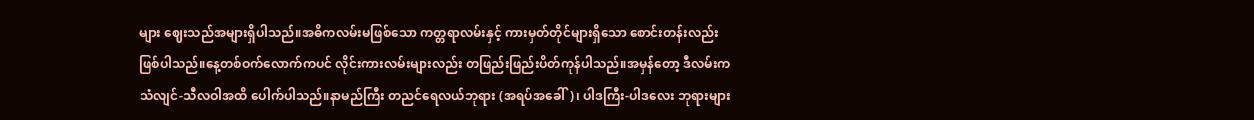များ ဈေးသည်အများရှိပါသည်။အဓိကလမ်းမဖြစ်သော ကတ္တရာလမ်းနှင့် ကားမှတ်တိုင်များရှိသော စောင်းတန်းလည်းဖြစ်ပါသည်။နေ့တစ်ဝက်လောက်ကပင် လိုင်းကားလမ်းများလည်း တဖြည်းဖြည်းပိတ်ကုန်ပါသည်။အမှန်တော့ ဒီလမ်းက သံလျင်-သီလဝါအထိ ပေါက်ပါသည်။နာမည်ကြီး တညင်ရေလယ်ဘုရား (အရပ်အခေါ်)၊ ပါဒကြီး-ပါဒလေး ဘုရားများ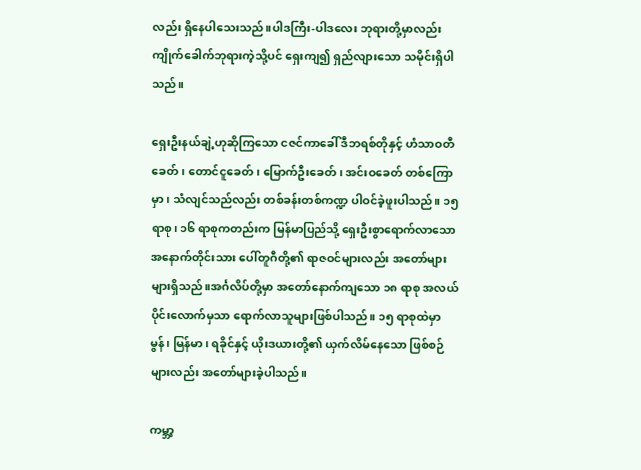လည်း ရှိနေပါသေးသည်။ပါဒကြီး-ပါဒလေး ဘုရားတို့မှာလည်း ကျိုက်ခေါက်ဘုရားကဲ့သို့ပင် ရှေးကျ၍ ရှည်လျားသော သမိုင်းရှိပါသည်။

ရှေးဦးနယ်ချဲ့ဟုဆိုကြသော ငဇင်ကာခေါ် ဒီဘရစ်တိုနှင့် ဟံသာဝတီခေတ်၊ တောင်ငူခေတ်၊ မြောက်ဦးခေတ်၊ အင်းဝခေတ် တစ်ကြောမှာ၊ သံလျင်သည်လည်း တစ်ခန်းတစ်ကဏ္ဍ ပါဝင်ခဲ့ဖူးပါသည်။ ၁၅ ရာစု၊ ၁၆ ရာစုကတည်းက မြန်မာပြည်သို့ ရှေးဦးစွာရောက်လာသော အနောက်တိုင်းသား ပေါ်တူဂီတို့၏ ရာဇဝင်များလည်း အတော်များများရှိသည်။အင်္ဂလိပ်တို့မှာ အတော်နောက်ကျသော ၁၈ ရာစု အလယ်ပိုင်းလောက်မှသာ ရောက်လာသူများဖြစ်ပါသည်။ ၁၅ ရာစုထဲမှာ မွန်၊ မြန်မာ၊ ရခိုင်နှင့် ယိုးဒယားတို့၏ ယှက်လိမ်နေသော ဖြစ်စဉ်များလည်း အတော်များခဲ့ပါသည်။

ကမ္ဘာ့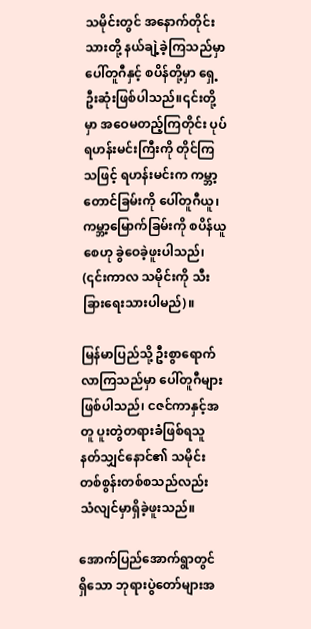သမိုင်းတွင် အနောက်တိုင်းသားတို့ နယ်ချဲ့ခဲ့ကြသည်မှာ ပေါ်တူဂီနှင့် စပိန်တို့မှာ ရှေ့ဦးဆုံးဖြစ်ပါသည်။၎င်းတို့မှာ အဝေမတည့်ကြတိုင်း ပုပ်ရဟန်းမင်းကြီးကို တိုင်ကြသဖြင့် ရဟန်းမင်းက ကမ္ဘာ့တောင်ခြမ်းကို ပေါ်တူဂီယူ၊ ကမ္ဘာ့မြောက်ခြမ်းကို စပိန်ယူစေဟု ခွဲဝေခဲ့ဖူးပါသည်၊ (၎င်းကာလ သမိုင်းကို သီးခြားရေးသားပါမည်)။

မြန်မာပြည်သို့ ဦးစွာရောက်လာကြသည်မှာ ပေါ်တူဂီများဖြစ်ပါသည်၊ ငဇင်ကာနှင့်အတူ ပူးတွဲတရားခံဖြစ်ရသူ နတ်သျှင်နောင်၏ သမိုင်းတစ်စွန်းတစ်စသည်လည်း သံလျင်မှာရှိခဲ့ဖူးသည်။

အောက်ပြည်အောက်ရွာတွင်ရှိသော ဘုရားပွဲတော်များအ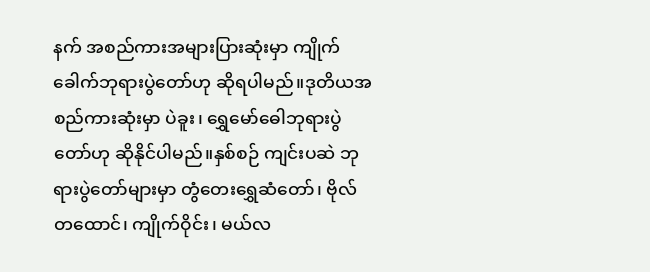နက် အစည်ကားအများပြားဆုံးမှာ ကျိုက်ခေါက်ဘုရားပွဲတော်ဟု ဆိုရပါမည်။ဒုတိယအစည်ကားဆုံးမှာ ပဲခူး၊ ရွှေမော်ဓေါဘုရားပွဲတော်ဟု ဆိုနိုင်ပါမည်။နှစ်စဉ် ကျင်းပဆဲ ဘုရားပွဲတော်များမှာ တွံတေးရွှေဆံတော်၊ ဗိုလ်တထောင်၊ ကျိုက်ဝိုင်း၊ မယ်လ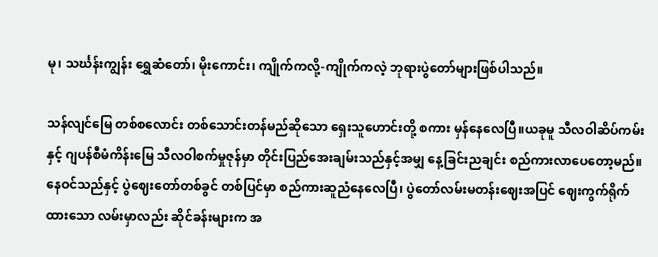မု၊ သင်္ဃန်းကျွန်း ရွှေဆံတော်၊ မိုးကောင်း၊ ကျိုက်ကလို့-ကျိုက်ကလဲ့ ဘုရားပွဲတော်များဖြစ်ပါသည်။

သန်လျင်မြေ တစ်စလောင်း တစ်သောင်းတန်မည်ဆိုသော ရှေးသူဟောင်းတို့ စကား မှန်နေလေပြီ။ယခုမူ သီလဝါဆိပ်ကမ်းနှင့် ဂျပန်စီမံကိန်းမြေ သီလဝါစက်မှုဇုန်မှာ တိုင်းပြည်အေးချမ်းသည်နှင့်အမျှ နေ့ခြင်းညချင်း စည်ကားလာပေတော့မည်။နေဝင်သည်နှင့် ပွဲဈေးတော်တစ်ခွင် တစ်ပြင်မှာ စည်ကားဆူညံနေလေပြီ၊ ပွဲတော်လမ်းမတန်းဈေးအပြင် ဈေးကွက်ရိုက်ထားသော လမ်းမှာလည်း ဆိုင်ခန်းများက အ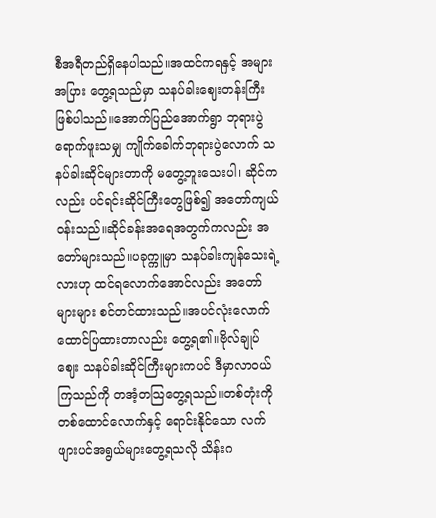စီအရီတည်ရှိနေပါသည်။အထင်ကရနှင့် အများအပြား တွေ့ရသည်မှာ သနပ်ခါးဈေးတန်းကြီးဖြစ်ပါသည်။အောက်ပြည်အောက်ရွာ ဘုရားပွဲရောက်ဖူးသမျှ ကျိုက်ခေါက်ဘုရားပွဲလောက် သနပ်ခါးဆိုင်များတာကို မတွေ့ဘူးသေးပါ၊ ဆိုင်ကလည်း ပင်ရင်းဆိုင်ကြီးတွေဖြစ်၍ အတော်ကျယ်ဝန်းသည်။ဆိုင်ခန်းအရေအတွက်ကလည်း အတော်များသည်။ပခုက္ကူမှာ သနပ်ခါးကျန်သေးရဲ့လားဟု ထင်ရလောက်အောင်လည်း အတော်များများ စင်တင်ထားသည်။အပင်လုံးလောက် ထောင်ပြထားတာလည်း တွေ့ရ၏။ဗိုလ်ချုပ်ဈေး သနပ်ခါးဆိုင်ကြီးများကပင် ဒီမှာလာဝယ်ကြသည်ကို တအံ့တသြတွေ့ရသည်။တစ်တုံးကို တစ်ထောင်လောက်နှင့် ရောင်းနိုင်သော လက်ဖျားပင်အရွယ်များတွေ့ရသလို သိန်းဂ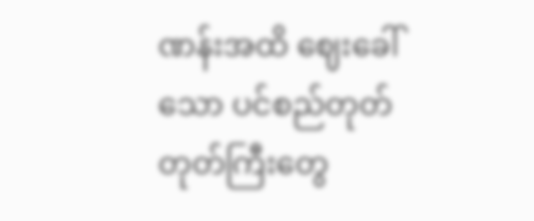ဏန်းအထိ ဈေးခေါ်သော ပင်စည်တုတ်တုတ်ကြီးတွေ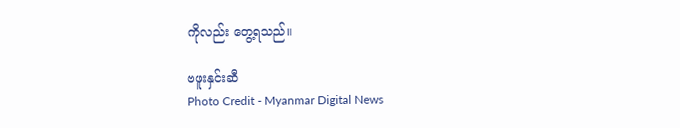ကိုလည်း တွေ့ရသည်။

ဗဖူးနှင်းဆီ
Photo Credit - Myanmar Digital News